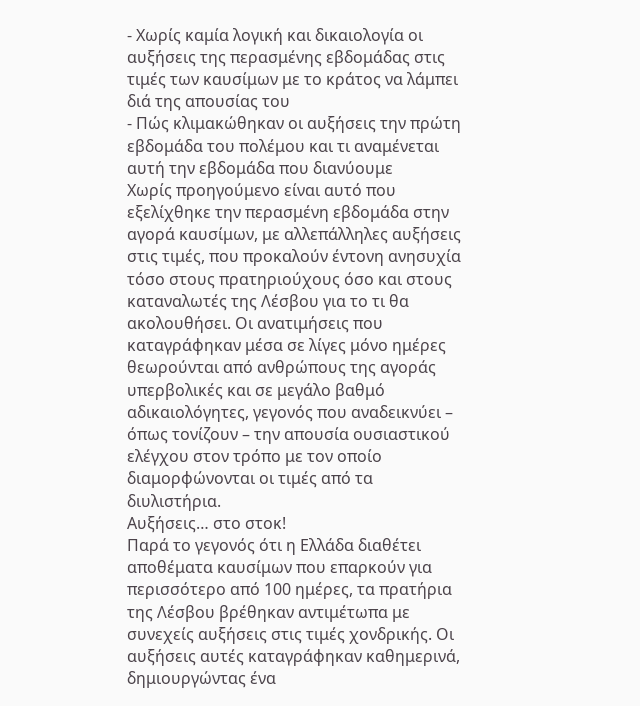- Χωρίς καμία λογική και δικαιολογία οι αυξήσεις της περασμένης εβδομάδας στις τιμές των καυσίμων με το κράτος να λάμπει διά της απουσίας του
- Πώς κλιμακώθηκαν οι αυξήσεις την πρώτη εβδομάδα του πολέμου και τι αναμένεται αυτή την εβδομάδα που διανύουμε
Χωρίς προηγούμενο είναι αυτό που εξελίχθηκε την περασμένη εβδομάδα στην αγορά καυσίμων, με αλλεπάλληλες αυξήσεις στις τιμές, που προκαλούν έντονη ανησυχία τόσο στους πρατηριούχους όσο και στους καταναλωτές της Λέσβου για το τι θα ακολουθήσει. Οι ανατιμήσεις που καταγράφηκαν μέσα σε λίγες μόνο ημέρες θεωρούνται από ανθρώπους της αγοράς υπερβολικές και σε μεγάλο βαθμό αδικαιολόγητες, γεγονός που αναδεικνύει – όπως τονίζουν – την απουσία ουσιαστικού ελέγχου στον τρόπο με τον οποίο διαμορφώνονται οι τιμές από τα διυλιστήρια.
Αυξήσεις… στο στοκ!
Παρά το γεγονός ότι η Ελλάδα διαθέτει αποθέματα καυσίμων που επαρκούν για περισσότερο από 100 ημέρες, τα πρατήρια της Λέσβου βρέθηκαν αντιμέτωπα με συνεχείς αυξήσεις στις τιμές χονδρικής. Οι αυξήσεις αυτές καταγράφηκαν καθημερινά, δημιουργώντας ένα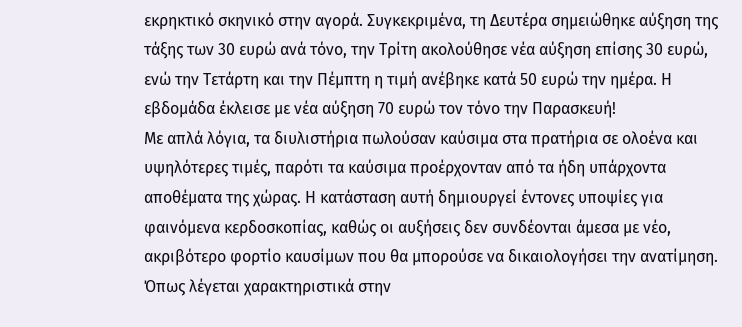εκρηκτικό σκηνικό στην αγορά. Συγκεκριμένα, τη Δευτέρα σημειώθηκε αύξηση της τάξης των 30 ευρώ ανά τόνο, την Τρίτη ακολούθησε νέα αύξηση επίσης 30 ευρώ, ενώ την Τετάρτη και την Πέμπτη η τιμή ανέβηκε κατά 50 ευρώ την ημέρα. Η εβδομάδα έκλεισε με νέα αύξηση 70 ευρώ τον τόνο την Παρασκευή!
Με απλά λόγια, τα διυλιστήρια πωλούσαν καύσιμα στα πρατήρια σε ολοένα και υψηλότερες τιμές, παρότι τα καύσιμα προέρχονταν από τα ήδη υπάρχοντα αποθέματα της χώρας. Η κατάσταση αυτή δημιουργεί έντονες υποψίες για φαινόμενα κερδοσκοπίας, καθώς οι αυξήσεις δεν συνδέονται άμεσα με νέο, ακριβότερο φορτίο καυσίμων που θα μπορούσε να δικαιολογήσει την ανατίμηση. Όπως λέγεται χαρακτηριστικά στην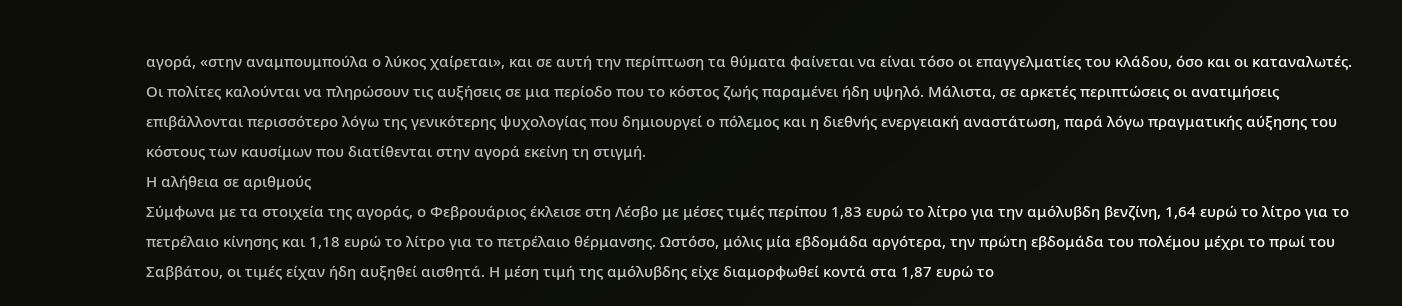αγορά, «στην αναμπουμπούλα ο λύκος χαίρεται», και σε αυτή την περίπτωση τα θύματα φαίνεται να είναι τόσο οι επαγγελματίες του κλάδου, όσο και οι καταναλωτές.
Οι πολίτες καλούνται να πληρώσουν τις αυξήσεις σε μια περίοδο που το κόστος ζωής παραμένει ήδη υψηλό. Μάλιστα, σε αρκετές περιπτώσεις οι ανατιμήσεις επιβάλλονται περισσότερο λόγω της γενικότερης ψυχολογίας που δημιουργεί ο πόλεμος και η διεθνής ενεργειακή αναστάτωση, παρά λόγω πραγματικής αύξησης του κόστους των καυσίμων που διατίθενται στην αγορά εκείνη τη στιγμή.
Η αλήθεια σε αριθμούς
Σύμφωνα με τα στοιχεία της αγοράς, ο Φεβρουάριος έκλεισε στη Λέσβο με μέσες τιμές περίπου 1,83 ευρώ το λίτρο για την αμόλυβδη βενζίνη, 1,64 ευρώ το λίτρο για το πετρέλαιο κίνησης και 1,18 ευρώ το λίτρο για το πετρέλαιο θέρμανσης. Ωστόσο, μόλις μία εβδομάδα αργότερα, την πρώτη εβδομάδα του πολέμου μέχρι το πρωί του Σαββάτου, οι τιμές είχαν ήδη αυξηθεί αισθητά. Η μέση τιμή της αμόλυβδης είχε διαμορφωθεί κοντά στα 1,87 ευρώ το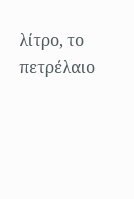λίτρο, το πετρέλαιο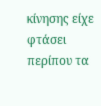κίνησης είχε φτάσει περίπου τα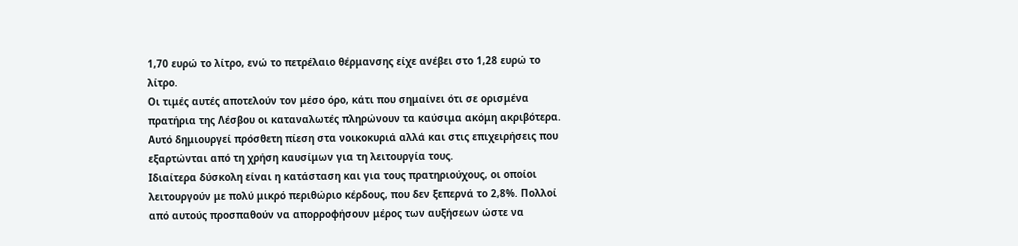1,70 ευρώ το λίτρο, ενώ το πετρέλαιο θέρμανσης είχε ανέβει στο 1,28 ευρώ το λίτρο.
Οι τιμές αυτές αποτελούν τον μέσο όρο, κάτι που σημαίνει ότι σε ορισμένα πρατήρια της Λέσβου οι καταναλωτές πληρώνουν τα καύσιμα ακόμη ακριβότερα. Αυτό δημιουργεί πρόσθετη πίεση στα νοικοκυριά αλλά και στις επιχειρήσεις που εξαρτώνται από τη χρήση καυσίμων για τη λειτουργία τους.
Ιδιαίτερα δύσκολη είναι η κατάσταση και για τους πρατηριούχους, οι οποίοι λειτουργούν με πολύ μικρό περιθώριο κέρδους, που δεν ξεπερνά το 2,8%. Πολλοί από αυτούς προσπαθούν να απορροφήσουν μέρος των αυξήσεων ώστε να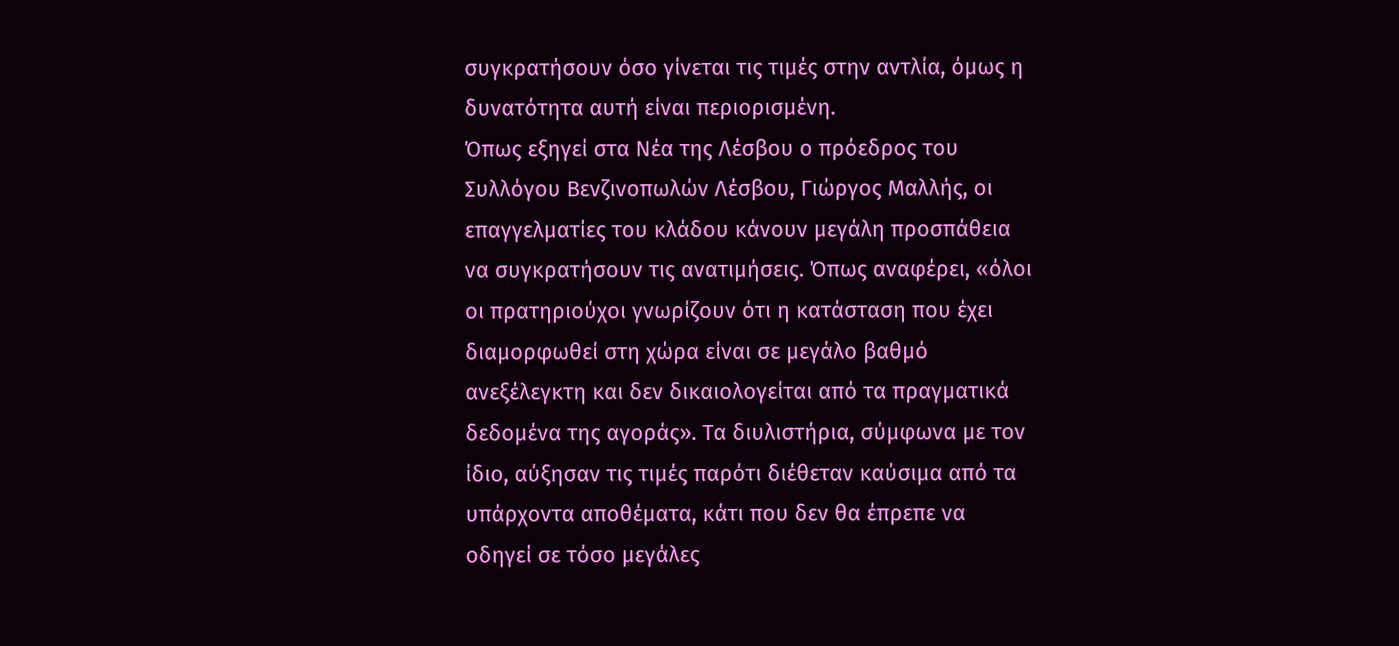συγκρατήσουν όσο γίνεται τις τιμές στην αντλία, όμως η δυνατότητα αυτή είναι περιορισμένη.
Όπως εξηγεί στα Νέα της Λέσβου ο πρόεδρος του Συλλόγου Βενζινοπωλών Λέσβου, Γιώργος Μαλλής, οι επαγγελματίες του κλάδου κάνουν μεγάλη προσπάθεια να συγκρατήσουν τις ανατιμήσεις. Όπως αναφέρει, «όλοι οι πρατηριούχοι γνωρίζουν ότι η κατάσταση που έχει διαμορφωθεί στη χώρα είναι σε μεγάλο βαθμό ανεξέλεγκτη και δεν δικαιολογείται από τα πραγματικά δεδομένα της αγοράς». Τα διυλιστήρια, σύμφωνα με τον ίδιο, αύξησαν τις τιμές παρότι διέθεταν καύσιμα από τα υπάρχοντα αποθέματα, κάτι που δεν θα έπρεπε να οδηγεί σε τόσο μεγάλες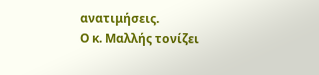ανατιμήσεις.
Ο κ. Μαλλής τονίζει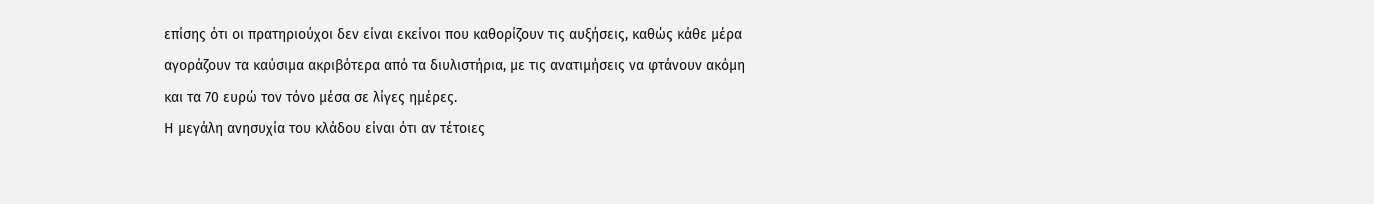επίσης ότι οι πρατηριούχοι δεν είναι εκείνοι που καθορίζουν τις αυξήσεις, καθώς κάθε μέρα αγοράζουν τα καύσιμα ακριβότερα από τα διυλιστήρια, με τις ανατιμήσεις να φτάνουν ακόμη και τα 70 ευρώ τον τόνο μέσα σε λίγες ημέρες.
Η μεγάλη ανησυχία του κλάδου είναι ότι αν τέτοιες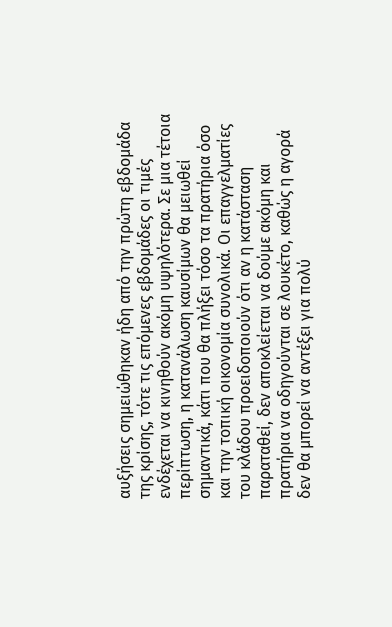αυξήσεις σημειώθηκαν ήδη από την πρώτη εβδομάδα της κρίσης, τότε τις επόμενες εβδομάδες οι τιμές ενδέχεται να κινηθούν ακόμη υψηλότερα. Σε μια τέτοια περίπτωση, η κατανάλωση καυσίμων θα μειωθεί σημαντικά, κάτι που θα πλήξει τόσο τα πρατήρια όσο και την τοπική οικονομία συνολικά. Οι επαγγελματίες του κλάδου προειδοποιούν ότι αν η κατάσταση παραταθεί, δεν αποκλείεται να δούμε ακόμη και πρατήρια να οδηγούνται σε λουκέτο, καθώς η αγορά δεν θα μπορεί να αντέξει για πολύ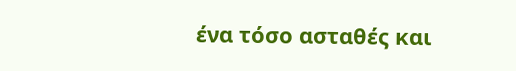ένα τόσο ασταθές και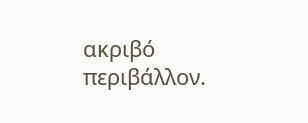ακριβό περιβάλλον.